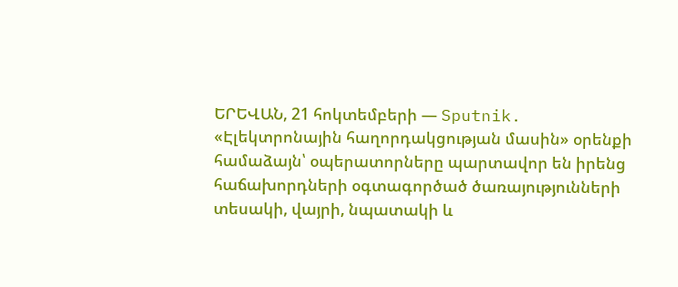ԵՐԵՎԱՆ, 21 հոկտեմբերի — Sputnik. «Էլեկտրոնային հաղորդակցության մասին» օրենքի համաձայն՝ օպերատորները պարտավոր են իրենց հաճախորդների օգտագործած ծառայությունների տեսակի, վայրի, նպատակի և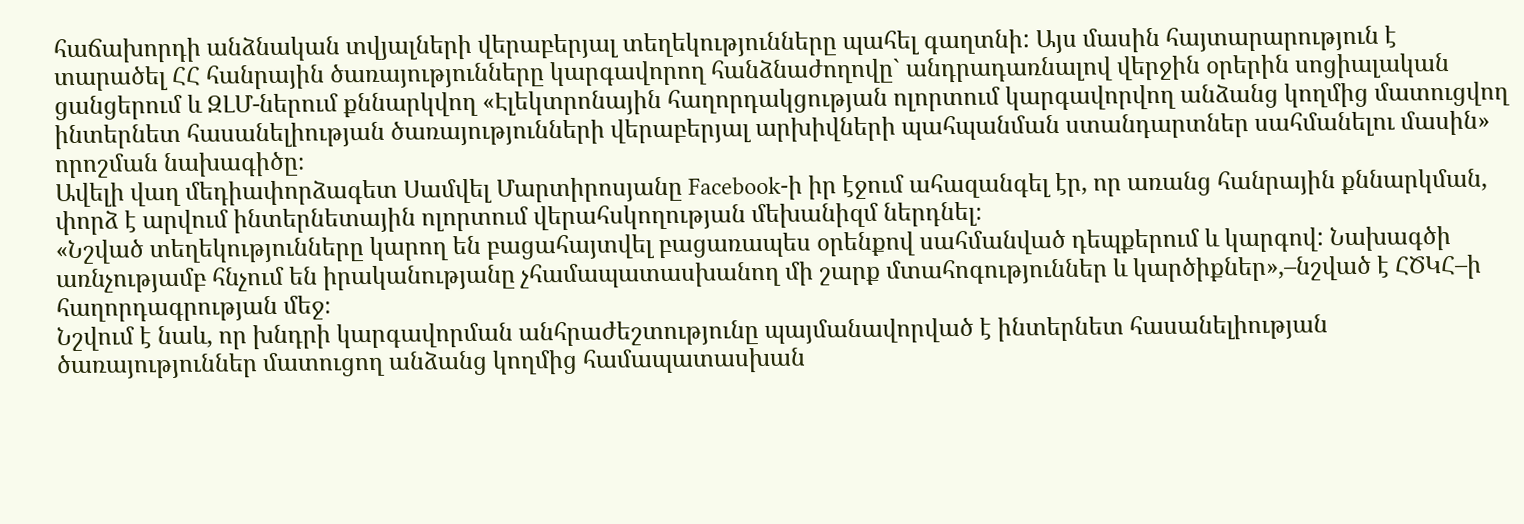հաճախորդի անձնական տվյալների վերաբերյալ տեղեկությունները պահել գաղտնի: Այս մասին հայտարարություն է տարածել ՀՀ հանրային ծառայությունները կարգավորող հանձնաժողովը` անդրադառնալով վերջին օրերին սոցիալական ցանցերում և ԶԼՄ-ներում քննարկվող «Էլեկտրոնային հաղորդակցության ոլորտում կարգավորվող անձանց կողմից մատուցվող ինտերնետ հասանելիության ծառայությունների վերաբերյալ արխիվների պահպանման ստանդարտներ սահմանելու մասին» որոշման նախագիծը։
Ավելի վաղ մեդիափորձագետ Սամվել Մարտիրոսյանը Facebook-ի իր էջում ահազանգել էր, որ առանց հանրային քննարկման, փորձ է արվում ինտերնետային ոլորտում վերահսկողության մեխանիզմ ներդնել։
«Նշված տեղեկությունները կարող են բացահայտվել բացառապես օրենքով սահմանված դեպքերում և կարգով: Նախագծի առնչությամբ հնչում են իրականությանը չհամապատասխանող մի շարք մտահոգություններ և կարծիքներ»,–նշված է ՀԾԿՀ–ի հաղորդագրության մեջ։
Նշվում է նաև, որ խնդրի կարգավորման անհրաժեշտությունը պայմանավորված է ինտերնետ հասանելիության ծառայություններ մատուցող անձանց կողմից համապատասխան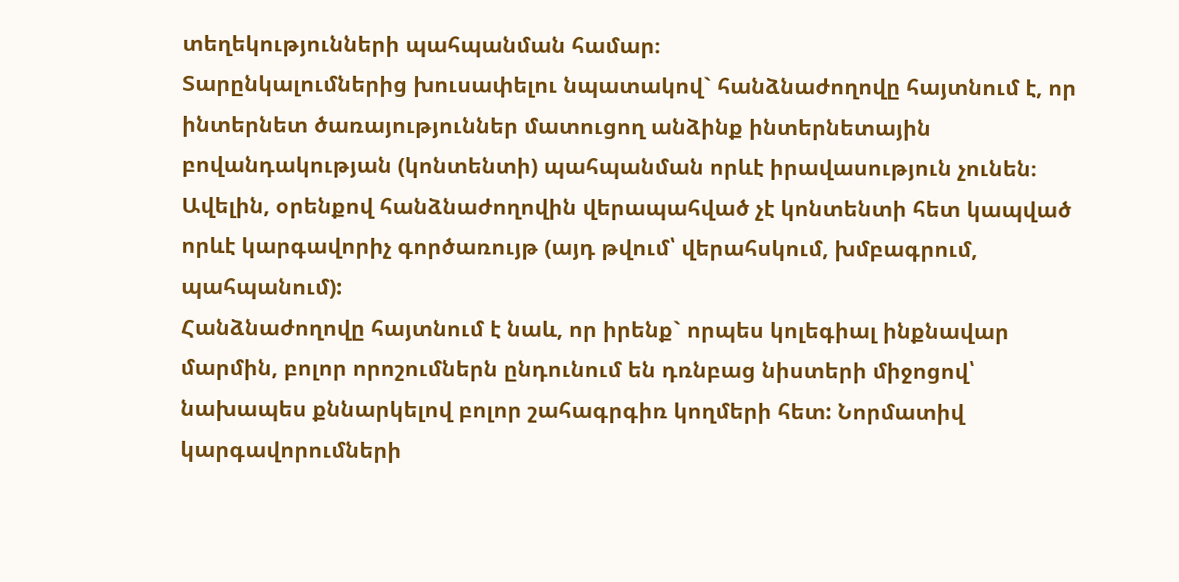տեղեկությունների պահպանման համար։
Տարընկալումներից խուսափելու նպատակով` հանձնաժողովը հայտնում է, որ ինտերնետ ծառայություններ մատուցող անձինք ինտերնետային բովանդակության (կոնտենտի) պահպանման որևէ իրավասություն չունեն։ Ավելին, օրենքով հանձնաժողովին վերապահված չէ կոնտենտի հետ կապված որևէ կարգավորիչ գործառույթ (այդ թվում՝ վերահսկում, խմբագրում, պահպանում):
Հանձնաժողովը հայտնում է նաև, որ իրենք` որպես կոլեգիալ ինքնավար մարմին, բոլոր որոշումներն ընդունում են դռնբաց նիստերի միջոցով՝ նախապես քննարկելով բոլոր շահագրգիռ կողմերի հետ: Նորմատիվ կարգավորումների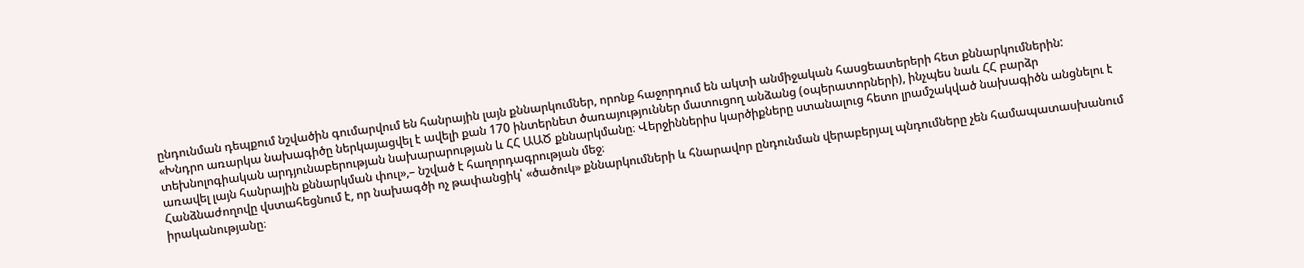ընդունման դեպքում նշվածին գումարվում են հանրային լայն քննարկումներ, որոնք հաջորդում են ակտի անմիջական հասցեատերերի հետ քննարկումներին:
«Խնդրո առարկա նախագիծը ներկայացվել է ավելի քան 170 ինտերնետ ծառայություններ մատուցող անձանց (օպերատորների), ինչպես նաև ՀՀ բարձր տեխնոլոգիական արդյունաբերության նախարարության և ՀՀ ԱԱԾ քննարկմանը։ Վերջիններիս կարծիքները ստանալուց հետո լրամշակված նախագիծն անցնելու է առավել լայն հանրային քննարկման փուլ»,– նշված է հաղորդագրության մեջ։
Հանձնաժողովը վստահեցնում է, որ նախագծի ոչ թափանցիկ՝ «ծածուկ» քննարկումների և հնարավոր ընդունման վերաբերյալ պնդումները չեն համապատասխանում իրականությանը։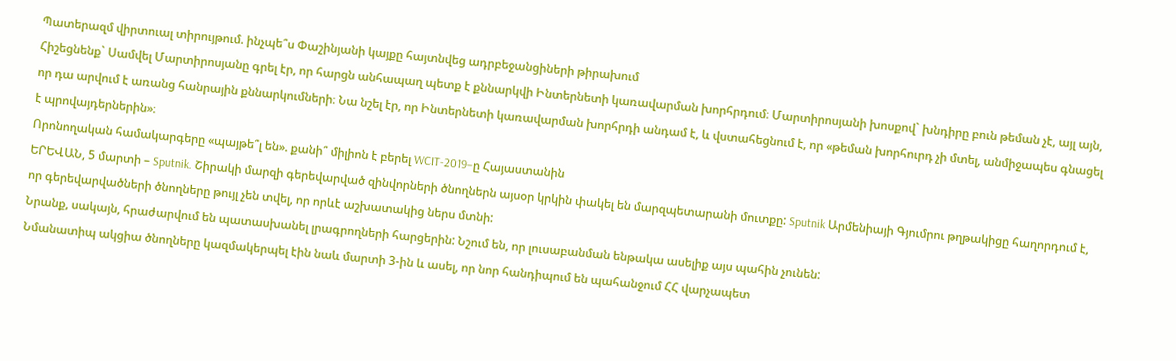Պատերազմ վիրտուալ տիրույթում. ինչպե՞ս Փաշինյանի կայքը հայտնվեց ադրբեջանցիների թիրախում
Հիշեցնենք` Սամվել Մարտիրոսյանը գրել էր, որ հարցն անհապաղ պետք է քննարկվի Ինտերնետի կառավարման խորհրդում։ Մարտիրոսյանի խոսքով` խնդիրը բուն թեման չէ, այլ այն, որ դա արվում է առանց հանրային քննարկումների։ Նա նշել էր, որ Ինտերնետի կառավարման խորհրդի անդամ է, և վստահեցնում է, որ «թեման խորհուրդ չի մտել, անմիջապես գնացել է պրովայդերներին»։
Որոնողական համակարգերը «պայթե՞լ են». քանի՞ միլիոն է բերել WCIT-2019–ը Հայաստանին
ԵՐԵՎԱՆ, 5 մարտի – Sputnik. Շիրակի մարզի գերեվարված զինվորների ծնողներն այսօր կրկին փակել են մարզպետարանի մուտքը: Sputnik Արմենիայի Գյումրու թղթակիցը հաղորդում է, որ գերեվարվածների ծնողները թույլ չեն տվել, որ որևէ աշխատակից ներս մտնի:
Նրանք, սակայն, հրաժարվում են պատասխանել լրագրողների հարցերին: Նշում են, որ լուսաբանման ենթակա ասելիք այս պահին չունեն:
Նմանատիպ ակցիա ծնողները կազմակերպել էին նաև մարտի 3-ին և ասել, որ նոր հանդիպում են պահանջում ՀՀ վարչապետ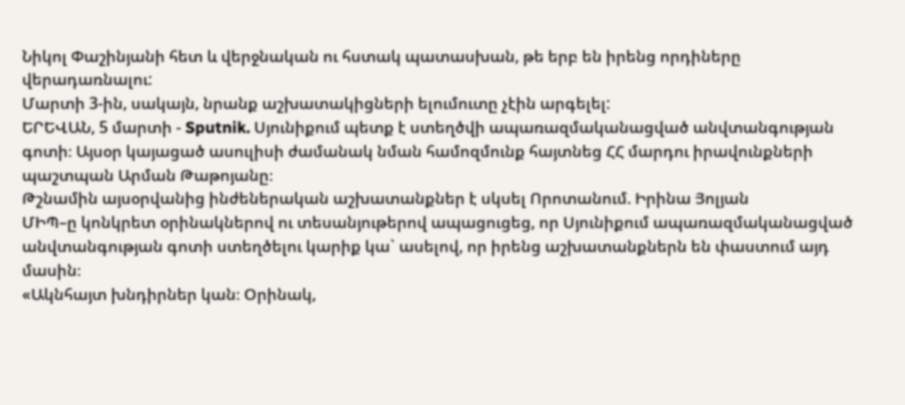Նիկոլ Փաշինյանի հետ և վերջնական ու հստակ պատասխան, թե երբ են իրենց որդիները վերադառնալու:
Մարտի 3-ին, սակայն, նրանք աշխատակիցների ելումուտը չէին արգելել:
ԵՐԵՎԱՆ, 5 մարտի - Sputnik. Սյունիքում պետք է ստեղծվի ապառազմականացված անվտանգության գոտի։ Այսօր կայացած ասուլիսի ժամանակ նման համոզմունք հայտնեց ՀՀ մարդու իրավունքների պաշտպան Արման Թաթոյանը։
Թշնամին այսօրվանից ինժեներական աշխատանքներ է սկսել Որոտանում. Իրինա Յոլյան
ՄԻՊ–ը կոնկրետ օրինակներով ու տեսանյութերով ապացուցեց, որ Սյունիքում ապառազմականացված անվտանգության գոտի ստեղծելու կարիք կա` ասելով, որ իրենց աշխատանքներն են փաստում այդ մասին։
«Ակնհայտ խնդիրներ կան։ Օրինակ,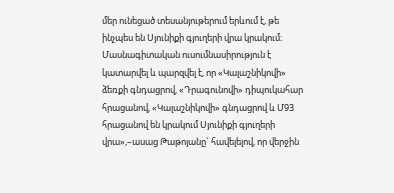մեր ունեցած տեսանյութերում երևում է, թե ինչպես են Սյունիքի գյուղերի վրա կրակում։ Մասնագիտական ուսումնասիրություն է կատարվել և պարզվել է, որ «Կալաշնիկովի» ձեռքի գնդացրով, «Դրագունովի» դիպուկահար հրացանով, «Կալաշնիկովի» գնդացրով և Մ93 հրացանով են կրակում Սյունիքի գյուղերի վրա»,–ասաց Թաթոյանը` հավելելով, որ վերջին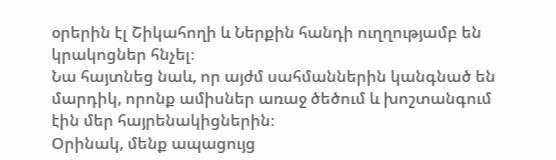օրերին էլ Շիկահողի և Ներքին հանդի ուղղությամբ են կրակոցներ հնչել։
Նա հայտնեց նաև, որ այժմ սահմաններին կանգնած են մարդիկ, որոնք ամիսներ առաջ ծեծում և խոշտանգում էին մեր հայրենակիցներին։
Օրինակ, մենք ապացույց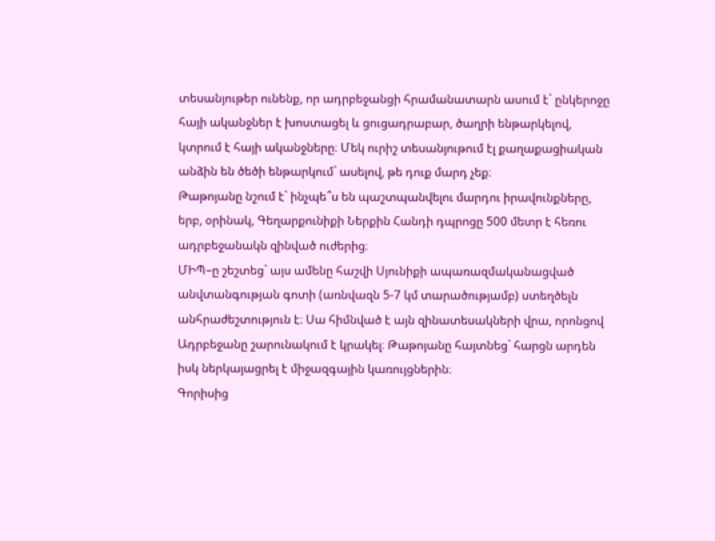տեսանյութեր ունենք, որ ադրբեջանցի հրամանատարն ասում է` ընկերոջը հայի ականջներ է խոստացել և ցուցադրաբար, ծաղրի ենթարկելով, կտրում է հայի ականջները։ Մեկ ուրիշ տեսանյութում էլ քաղաքացիական անձին են ծեծի ենթարկում` ասելով, թե դուք մարդ չեք։
Թաթոյանը նշում է` ինչպե՞ս են պաշտպանվելու մարդու իրավունքները, երբ, օրինակ, Գեղարքունիքի Ներքին Հանդի դպրոցը 500 մետր է հեռու ադրբեջանակն զինված ուժերից։
ՄԻՊ–ը շեշտեց` այս ամենը հաշվի Սյունիքի ապառազմականացված անվտանգության գոտի (առնվազն 5-7 կմ տարածությամբ) ստեղծելն անհրաժեշտություն է։ Սա հիմնված է այն զինատեսակների վրա, որոնցով Ադրբեջանը շարունակում է կրակել։ Թաթոյանը հայտնեց` հարցն արդեն իսկ ներկայացրել է միջազգային կառույցներին։
Գորիսից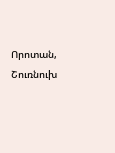Որոտան, Շուռնուխ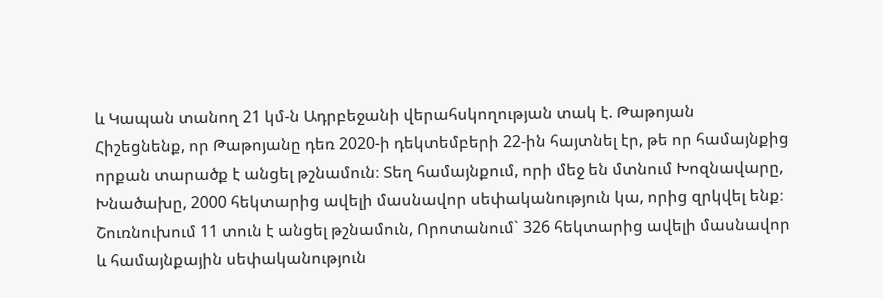և Կապան տանող 21 կմ-ն Ադրբեջանի վերահսկողության տակ է. Թաթոյան
Հիշեցնենք, որ Թաթոյանը դեռ 2020-ի դեկտեմբերի 22-ին հայտնել էր, թե որ համայնքից որքան տարածք է անցել թշնամուն։ Տեղ համայնքում, որի մեջ են մտնում Խոզնավարը, Խնածախը, 2000 հեկտարից ավելի մասնավոր սեփականություն կա, որից զրկվել ենք։ Շուռնուխում 11 տուն է անցել թշնամուն, Որոտանում` 326 հեկտարից ավելի մասնավոր և համայնքային սեփականություն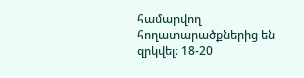համարվող հողատարածքներից են զրկվել։ 18-20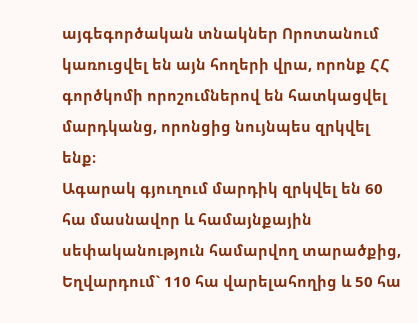այգեգործական տնակներ Որոտանում կառուցվել են այն հողերի վրա, որոնք ՀՀ գործկոմի որոշումներով են հատկացվել մարդկանց, որոնցից նույնպես զրկվել ենք։
Ագարակ գյուղում մարդիկ զրկվել են 60 հա մասնավոր և համայնքային սեփականություն համարվող տարածքից, Եղվարդում` 110 հա վարելահողից և 50 հա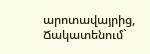արոտավայրից, Ճակատենում`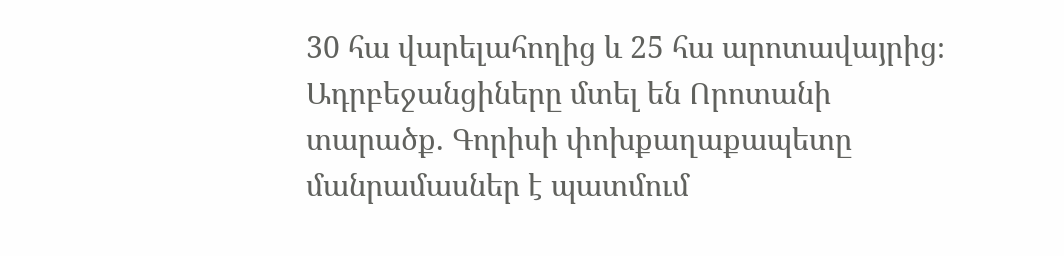30 հա վարելահողից և 25 հա արոտավայրից։
Ադրբեջանցիները մտել են Որոտանի տարածք. Գորիսի փոխքաղաքապետը մանրամասներ է պատմում